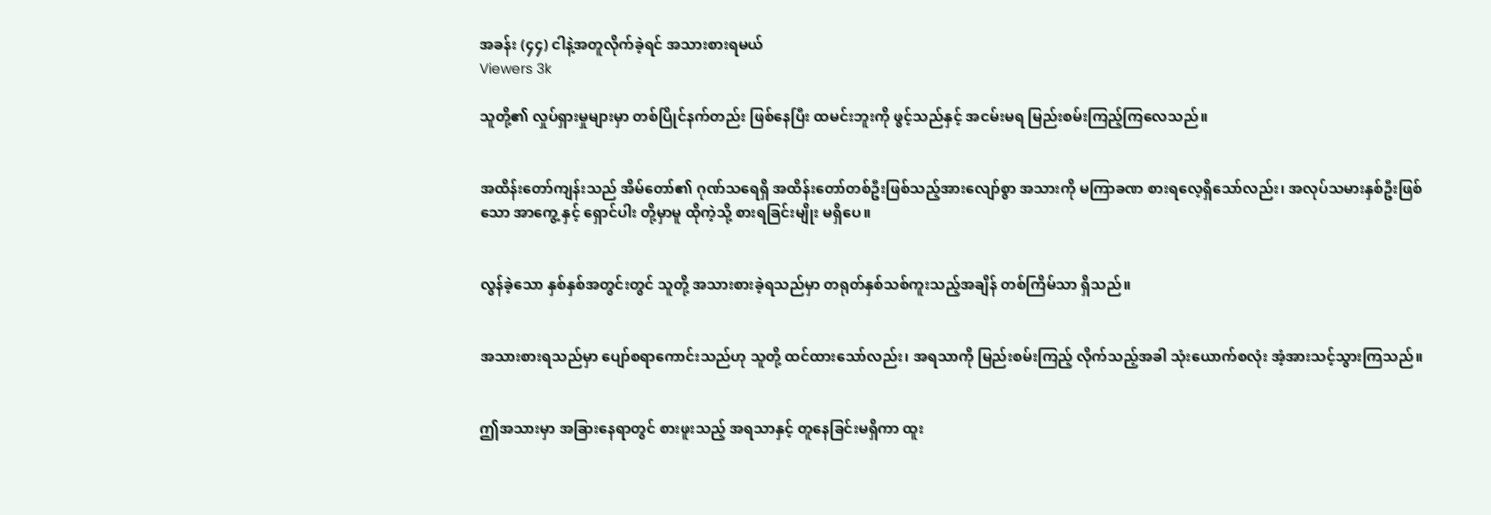အခန်း (၄၄) ငါနဲ့အတူလိုက်ခဲ့ရင် အသားစားရမယ်
Viewers 3k

သူတို့၏ လှုပ်ရှားမှုများမှာ တစ်ပြိုင်နက်တည်း ဖြစ်နေပြီး ထမင်းဘူးကို ဖွင့်သည်နှင့် အငမ်းမရ မြည်းစမ်းကြည့်ကြလေသည်။


အထိန်းတော်ကျန်းသည် အိမ်တော်၏ ဂုဏ်သရေရှိ အထိန်းတော်တစ်ဦးဖြစ်သည့်အားလျော်စွာ အသားကို မကြာခဏ စားရလေ့ရှိသော်လည်း၊ အလုပ်သမားနှစ်ဦးဖြစ်သော အာကွေ့ နှင့် ရှောင်ပါး တို့မှာမူ ထိုကဲ့သို့ စားရခြင်းမျိုး မရှိပေ။


လွန်ခဲ့သော နှစ်နှစ်အတွင်းတွင် သူတို့ အသားစားခဲ့ရသည်မှာ တရုတ်နှစ်သစ်ကူးသည့်အချိန် တစ်ကြိမ်သာ ရှိသည်။


အသားစားရသည်မှာ ပျော်စရာကောင်းသည်ဟု သူတို့ ထင်ထားသော်လည်း၊ အရသာကို မြည်းစမ်းကြည့် လိုက်သည့်အခါ သုံးယောက်စလုံး အံ့အားသင့်သွားကြသည်။


ဤအသားမှာ အခြားနေရာတွင် စားဖူးသည့် အရသာနှင့် တူနေခြင်းမရှိကာ ထူး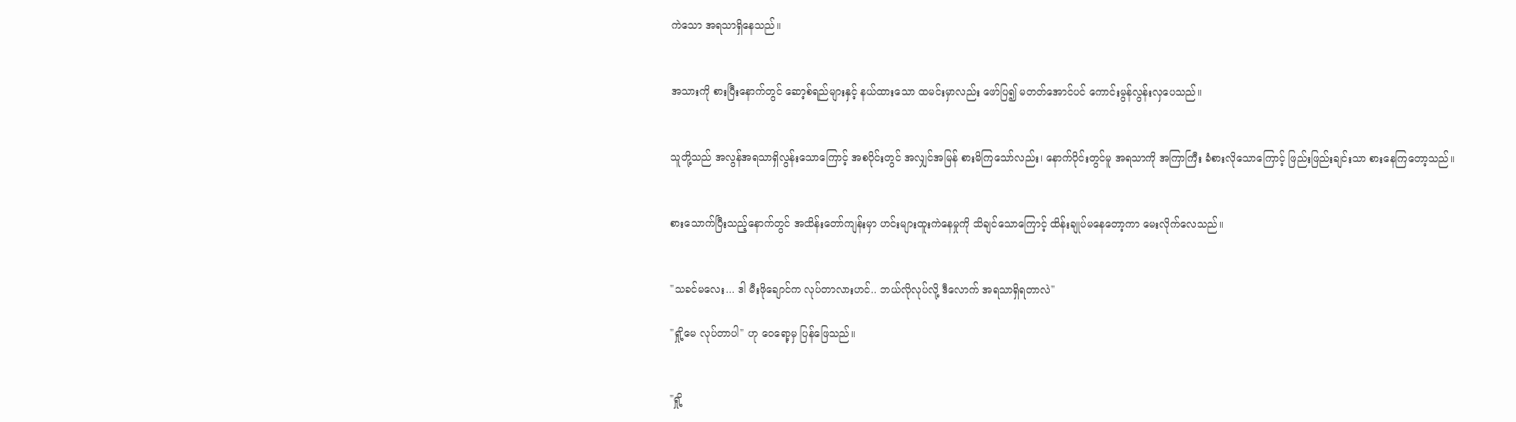ကဲသော အရသာရှိနေသည်။


အသားကို စားပြီးနောက်တွင် ဆော့စ်ရည်များနှင့် နယ်ထားသော ထမင်းမှာလည်း ဖော်ပြ၍ မတတ်အောင်ပင် ကောင်းမွန်လွန်းလှပေသည်။


သူတို့သည် အလွန်အရသာရှိလွန်းသောကြောင့် အစပိုင်းတွင် အလျှင်အမြန် စားမိကြသော်လည်း၊ နောက်ပိုင်းတွင်မူ အရသာကို အကြာကြီး ခံစားလိုသောကြောင့် ဖြည်းဖြည်းချင်းသာ စားနေကြတော့သည်။


စားသောက်ပြီးသည့်နောက်တွင် အထိန်းတော်ကျန်းမှာ ဟင်းများထူးကဲနေမှုကို သိချင်သောကြောင့် ထိန်းချုပ်မနေတော့ကာ မေးလိုက်လေသည်။


"သခင်မလေး... ဒါ မီးဖိုချောင်က လုပ်တာလားဟင်.. ဘယ်လိုလုပ်လို့ ဒီလောက် အရသာရှိရတာလဲ"

"ရှို့မေ လုပ်တာပါ" ဟု ဝေရော့မှ ပြန်ဖြေသည်။


"ရှို့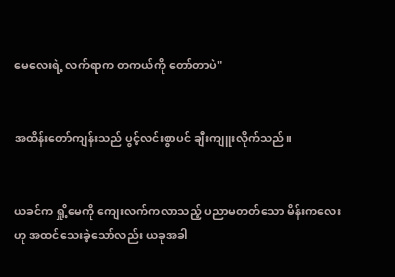မေလေးရဲ့ လက်ရာက တကယ်ကို တော်တာပဲ"


အထိန်းတော်ကျန်းသည် ပွင့်လင်းစွာပင် ချီးကျူးလိုက်သည်။


ယခင်က ရှို့မေကို ကျေးလက်ကလာသည့် ပညာမတတ်သော မိန်းကလေးဟု အထင်သေးခဲ့သော်လည်း ယခုအခါ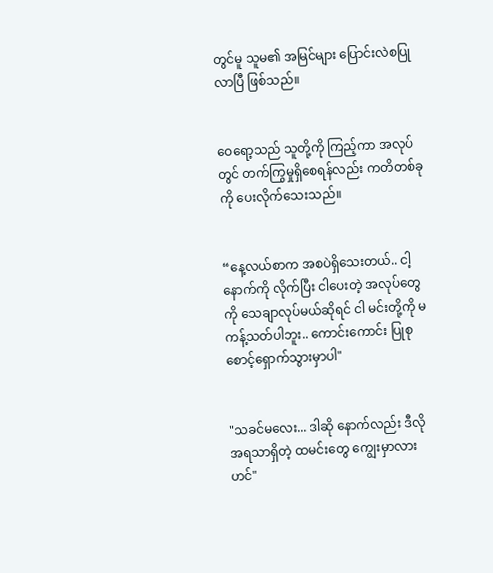တွင်မူ သူမ၏ အမြင်များ ပြောင်းလဲစပြုလာပြီ ဖြစ်သည်။


ဝေရော့သည် သူတို့ကို ကြည့်ကာ အလုပ်တွင် တက်ကြွမှုရှိစေရန်လည်း ကတိတစ်ခုကို ပေးလိုက်သေးသည်။


“နေ့လယ်စာက အစပဲရှိသေးတယ်.. ငါ့နောက်ကို လိုက်ပြီး ငါပေးတဲ့ အလုပ်တွေကို သေချာလုပ်မယ်ဆိုရင် ငါ မင်းတို့ကို မကန့်သတ်ပါဘူး.. ကောင်းကောင်း ပြုစုစောင့်ရှောက်သွားမှာပါ"


"သခင်မလေး... ဒါဆို နောက်လည်း ဒီလို အရသာရှိတဲ့ ထမင်းတွေ ကျွေးမှာလားဟင်"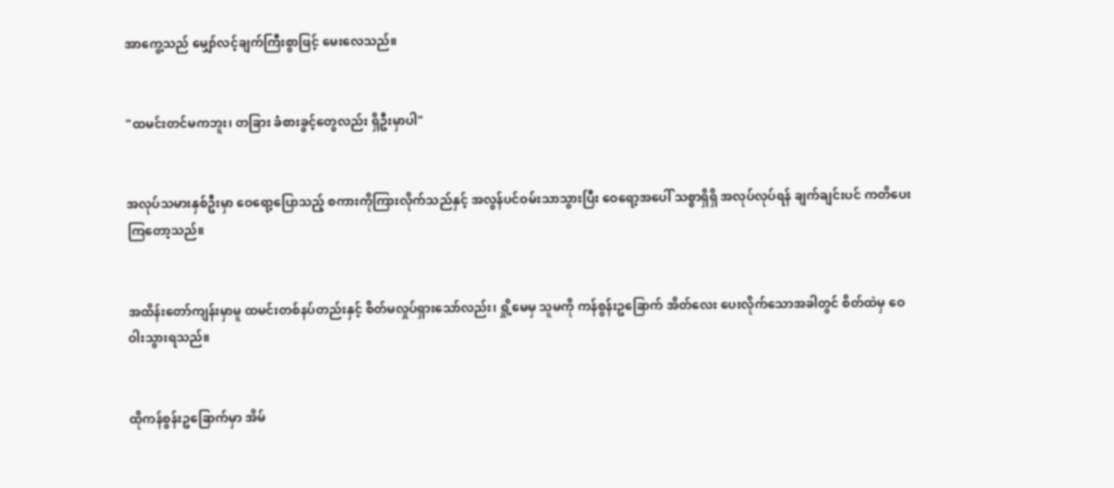အာကွေ့သည် မျှော်လင့်ချက်ကြီးစွာဖြင့် မေးလေသည်။


"ထမင်းတင်မကဘူး၊ တခြား ခံစားခွင့်တွေလည်း ရှိဦးမှာပါ"


အလုပ်သမားနှစ်ဦးမှာ ဝေရော့ပြောသည့် စကားကိုကြားလိုက်သည်နှင့် အလွန်ပင်ဝမ်းသာသွားပြီး ဝေရော့အပေါ် သစ္စာရှိရှိ အလုပ်လုပ်ရန် ချက်ချင်းပင် ကတိပေးကြတော့သည်။


အထိန်းတော်ကျန်းမှာမူ ထမင်းတစ်နပ်တည်းနှင့် စိတ်မလှုပ်ရှားသော်လည်း၊ ရှို့မေမှ သူမကို ကန်စွန်းဥခြောက် အိတ်လေး ပေးလိုက်သောအခါတွင် စိတ်ထဲမှ ဝေဝါးသွားရသည်။


ထိုကန်စွန်းဥခြောက်မှာ အိမ်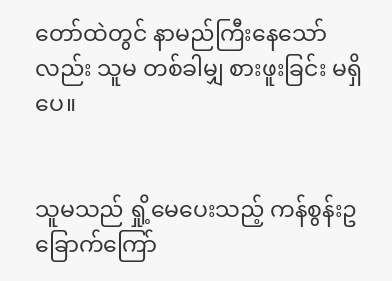တော်ထဲတွင် နာမည်ကြီးနေသော်လည်း သူမ တစ်ခါမျှ စားဖူးခြင်း မရှိပေ။


သူမသည် ရှို့မေပေးသည့် ကန်စွန်းဥခြောက်ကြော်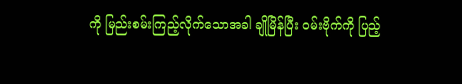ကို မြည်းစမ်းကြည့်လိုက်သောအခါ ချိုမြိန်ပြီး ဝမ်းဗိုက်ကို ပြည့်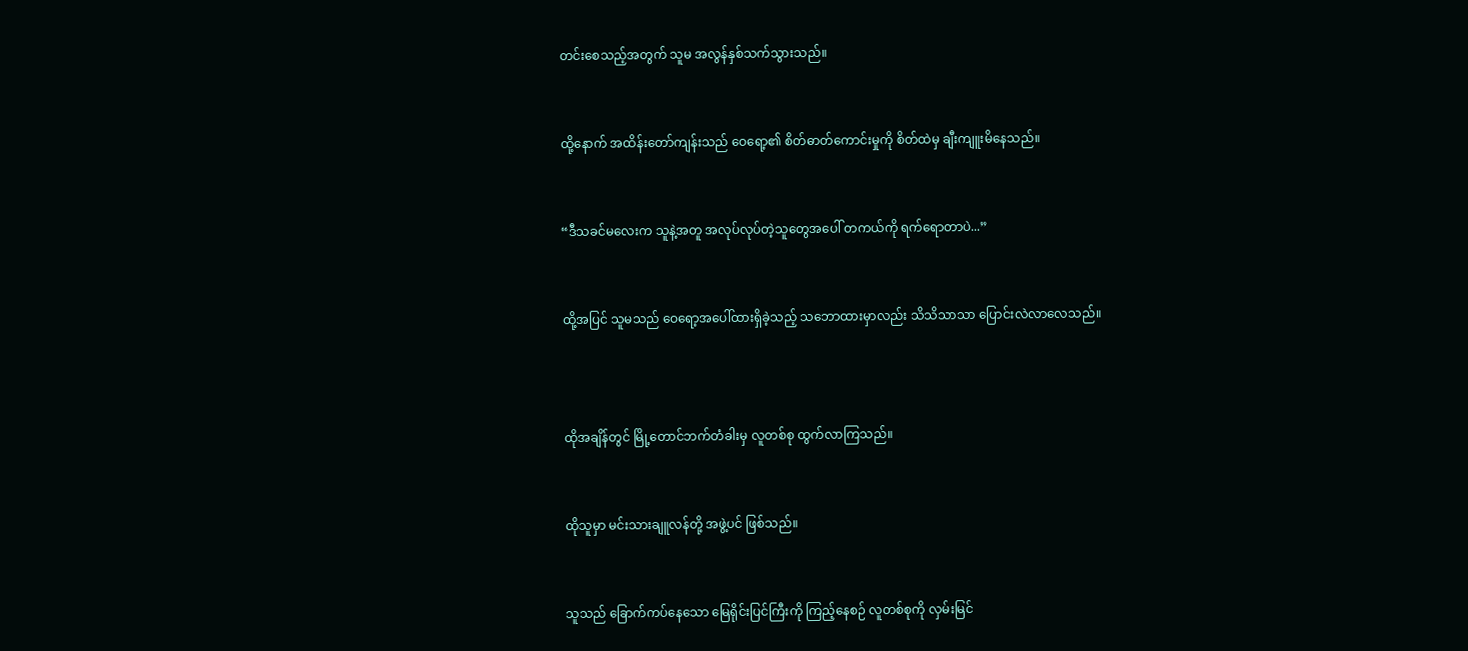တင်းစေသည့်အတွက် သူမ အလွန်နှစ်သက်သွားသည်။


ထို့နောက် အထိန်းတော်ကျန်းသည် ဝေရော့၏ စိတ်ဓာတ်ကောင်းမှုကို စိတ်ထဲမှ ချီးကျူးမိနေသည်။


“ဒီသခင်မလေးက သူနဲ့အတူ အလုပ်လုပ်တဲ့သူတွေအပေါ် တကယ်ကို ရက်ရောတာပဲ...”


ထို့အပြင် သူမသည် ဝေရော့အပေါ်ထားရှိခဲ့သည့် သဘောထားမှာလည်း သိသိသာသာ ပြောင်းလဲလာလေသည်။



ထိုအချိန်တွင် မြို့တောင်ဘက်တံခါးမှ လူတစ်စု ထွက်လာကြသည်။


ထိုသူမှာ မင်းသားချူလန်တို့ အဖွဲ့ပင် ဖြစ်သည်။


သူသည် ခြောက်ကပ်နေသော မြေရိုင်းပြင်ကြီးကို ကြည့်နေစဉ် လူတစ်စုကို လှမ်းမြင်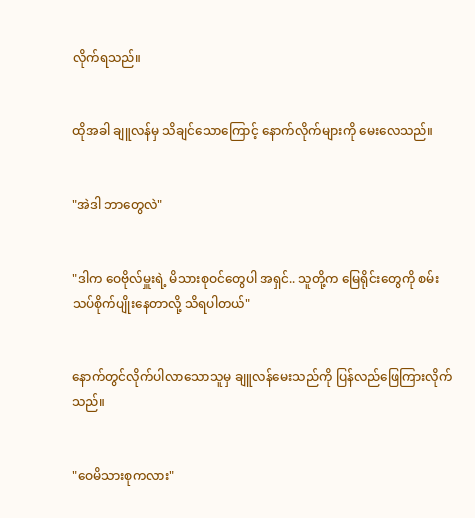လိုက်ရသည်။


ထိုအခါ ချူလန်မှ သိချင်သောကြောင့် နောက်လိုက်များကို မေးလေသည်။


"အဲဒါ ဘာတွေလဲ"


"ဒါက ဝေဗိုလ်မှူးရဲ့ မိသားစုဝင်တွေပါ အရှင်.. သူတို့က မြေရိုင်းတွေကို စမ်းသပ်စိုက်ပျိုးနေတာလို့ သိရပါတယ်"


နောက်တွင်လိုက်ပါလာသောသူမှ ချူလန်မေးသည်ကို ပြန်လည်ဖြေကြားလိုက်သည်။


"ဝေမိသားစုကလား"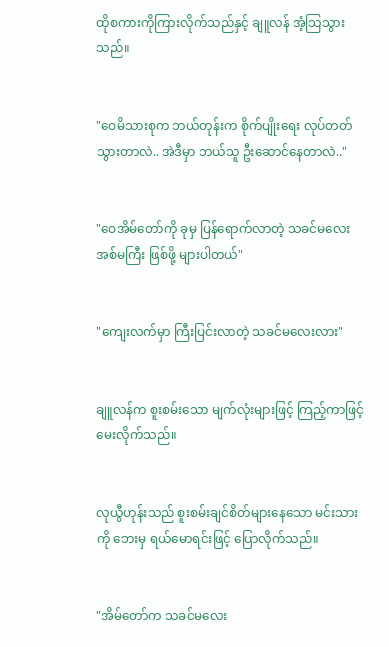ထိုစကားကိုကြားလိုက်သည်နှင့် ချူလန် အံ့သြသွားသည်။


"ဝေမိသားစုက ဘယ်တုန်းက စိုက်ပျိုးရေး လုပ်တတ်သွားတာလဲ.. အဲဒီမှာ ဘယ်သူ ဦးဆောင်နေတာလဲ.."


"ဝေအိမ်တော်ကို ခုမှ ပြန်ရောက်လာတဲ့ သခင်မလေး အစ်မကြီး ဖြစ်ဖို့ များပါတယ်"


"ကျေးလက်မှာ ကြီးပြင်းလာတဲ့ သခင်မလေးလား"


ချူလန်က စူးစမ်းသော မျက်လုံးများဖြင့် ကြည့်ကာဖြင့် မေးလိုက်သည်။


လုယွီဟုန်းသည် စူးစမ်းချင်စိတ်များနေသော မင်းသားကို ဘေးမှ ရယ်မောရင်းဖြင့် ပြောလိုက်သည်။


"အိမ်တော်က သခင်မလေး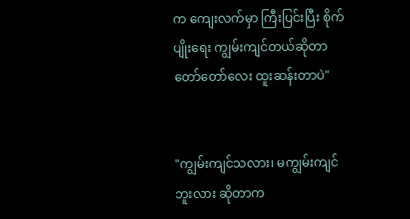က ကျေးလက်မှာ ကြီးပြင်းပြီး စိုက်ပျိုးရေး ကျွမ်းကျင်တယ်ဆိုတာ တော်တော်လေး ထူးဆန်းတာပဲ"


"ကျွမ်းကျင်သလား၊ မကျွမ်းကျင်ဘူးလား ဆိုတာက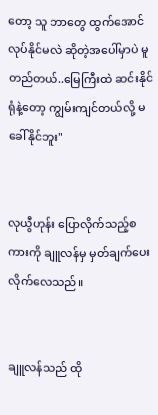တော့ သူ ဘာတွေ ထွက်အောင် လုပ်နိုင်မလဲ ဆိုတဲ့အပေါ်မှာပဲ မူတည်တယ်..မြေကြီးထဲ ဆင်းနိုင်ရုံနဲ့တော့ ကျွမ်းကျင်တယ်လို့ မခေါ်နိုင်ဘူး"


လုယွီဟုန်း ပြောလိုက်သည့်စကားကို ချူလန်မှ မှတ်ချက်ပေးလိုက်လေသည်။


ချူလန်သည် ထို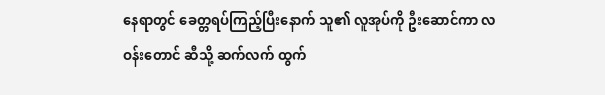နေရာတွင် ခေတ္တရပ်ကြည့်ပြီးနောက် သူ၏ လူအုပ်ကို ဦးဆောင်ကာ လဝန်းတောင် ဆီသို့ ဆက်လက် ထွက်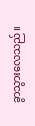ခွာသွားလေသည်။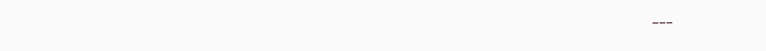---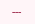---